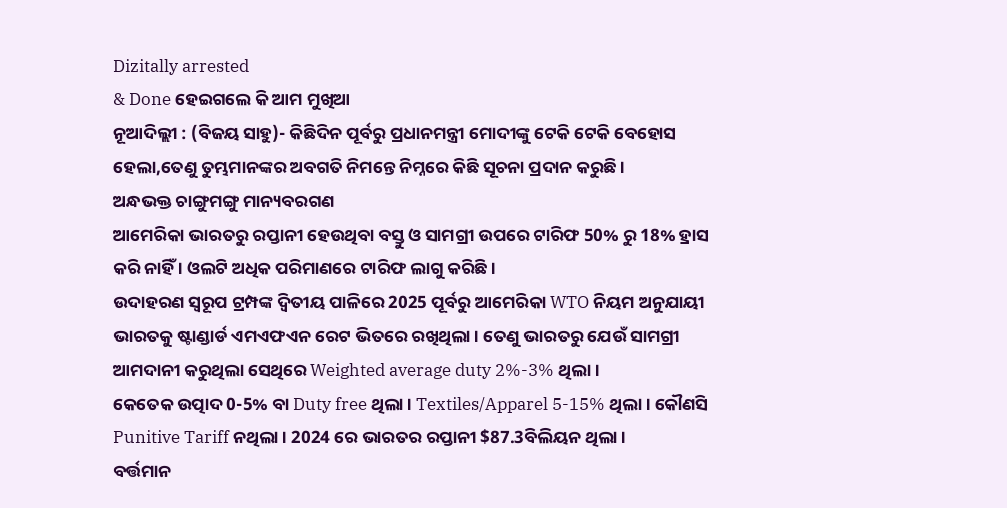Dizitally arrested
& Done ହେଇଗଲେ କି ଆମ ମୁଖିଆ
ନୂଆଦିଲ୍ଲୀ : (ବିଜୟ ସାହୁ)- କିଛିଦିନ ପୂର୍ବରୁ ପ୍ରଧାନମନ୍ତ୍ରୀ ମୋଦୀଙ୍କୁ ଟେକି ଟେକି ବେହୋସ ହେଲା,ତେଣୁ ତୁମ୍ଭମାନଙ୍କର ଅବଗତି ନିମନ୍ତେ ନିମ୍ନରେ କିଛି ସୂଚନା ପ୍ରଦାନ କରୁଛି ।
ଅନ୍ଧଭକ୍ତ ଚାଙ୍ଗୁମଙ୍ଗୁ ମାନ୍ୟବରଗଣ
ଆମେରିକା ଭାରତରୁ ରପ୍ତାନୀ ହେଉଥିବା ବସ୍ତୁ ଓ ସାମଗ୍ରୀ ଉପରେ ଟାରିଫ 50% ରୁ 18% ହ୍ରାସ କରି ନାହିଁ । ଓଲଟି ଅଧିକ ପରିମାଣରେ ଟାରିଫ ଲାଗୁ କରିଛି ।
ଉଦାହରଣ ସ୍ୱରୂପ ଟ୍ରମ୍ପଙ୍କ ଦ୍ଵିତୀୟ ପାଳିରେ 2025 ପୂର୍ବରୁ ଆମେରିକା WTO ନିୟମ ଅନୁଯାୟୀ ଭାରତକୁ ଷ୍ଟାଣ୍ଡାର୍ଡ ଏମଏଫଏନ ରେଟ ଭିତରେ ରଖିଥିଲା । ତେଣୁ ଭାରତରୁ ଯେଉଁ ସାମଗ୍ରୀ ଆମଦାନୀ କରୁଥିଲା ସେଥିରେ Weighted average duty 2%-3% ଥିଲା ।
କେତେକ ଉତ୍ପାଦ 0-5% ବା Duty free ଥିଲା । Textiles/Apparel 5-15% ଥିଲା । କୌଣସି Punitive Tariff ନଥିଲା । 2024 ରେ ଭାରତର ରପ୍ତାନୀ $87.3ବିଲିୟନ ଥିଲା ।
ବର୍ତ୍ତମାନ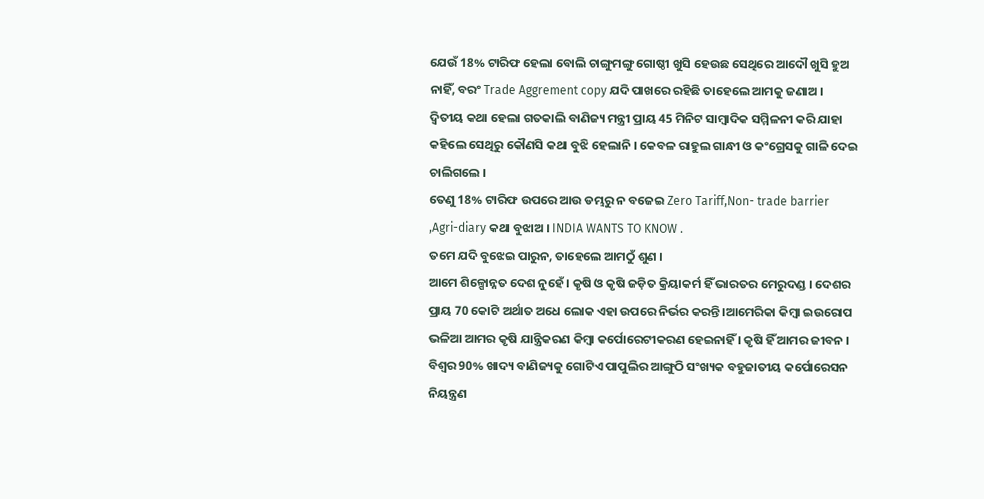ଯେଉଁ 18% ଟାରିଫ ହେଲା ବୋଲି ଚାଙ୍ଗୁମଙ୍ଗୁ ଗୋଷ୍ଠୀ ଖୁସି ହେଉଛ ସେଥିରେ ଆଦୌ ଖୁସି ହୁଅ ନାହିଁ, ବରଂ Trade Aggrement copy ଯଦି ପାଖରେ ରହିଛି ତାହେଲେ ଆମକୁ ଜଣାଅ ।
ଦ୍ଵିତୀୟ କଥା ହେଲା ଗତକାଲି ବାଣିଜ୍ୟ ମନ୍ତ୍ରୀ ପ୍ରାୟ 45 ମିନିଟ ସାମ୍ବାଦିକ ସମ୍ମିଳନୀ କରି ଯାହା କହିଲେ ସେଥିରୁ କୌଣସି କଥା ବୁଝି ହେଲାନି । କେବଳ ରାହୁଲ ଗାନ୍ଧୀ ଓ କଂଗ୍ରେସକୁ ଗାଳି ଦେଇ ଚାଲିଗଲେ ।
ତେଣୁ 18% ଟାରିଫ ଉପରେ ଆଉ ଡମ୍ଭରୁ ନ ବଜେଇ Zero Tariff,Non- trade barrier ,Agri-diary କଥା ବୁଝାଅ । INDIA WANTS TO KNOW .
ତମେ ଯଦି ବୁଝେଇ ପାରୁନ, ତାହେଲେ ଆମଠୁଁ ଶୁଣ ।
ଆମେ ଶିଳ୍ପୋନ୍ନତ ଦେଶ ନୁହେଁ । କୃଷି ଓ କୃଷି ଜଡ଼ିତ କ୍ରିୟାକର୍ମ ହିଁ ଭାରତର ମେରୁଦଣ୍ଡ । ଦେଶର ପ୍ରାୟ 70 କୋଟି ଅର୍ଥାତ ଅଧେ ଲୋକ ଏହା ଉପରେ ନିର୍ଭର କରନ୍ତି ।ଆମେରିକା କିମ୍ବା ଇଉରୋପ ଭଳିଆ ଆମର କୃଷି ଯାନ୍ତ୍ରିକରଣ କିମ୍ବା କର୍ପୋରେଟୀକରଣ ହେଇନାହିଁ । କୃଷି ହିଁ ଆମର ଜୀବନ । ବିଶ୍ୱର 90% ଖାଦ୍ୟ ବାଣିଜ୍ୟକୁ ଗୋଟିଏ ପାପୁଲିର ଆଙ୍ଗୁଠି ସଂଖ୍ୟକ ବହୁଜାତୀୟ କର୍ପୋରେସନ ନିୟନ୍ତ୍ରଣ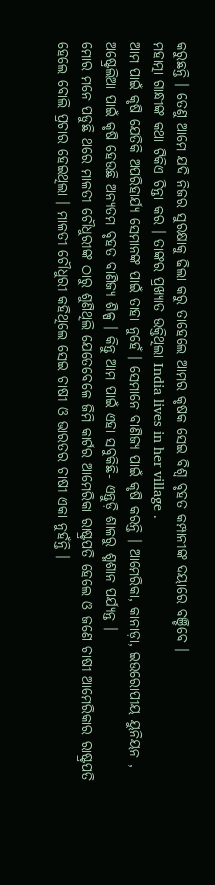କରୁଛନ୍ତି । ତେଣୁ ଆମେ ଯଦି ନିଜର ସୁରକ୍ଷାକୁ ଢିଲା କରୁ ତାହେଲେ ଆମର କୃଷକ ସେଇ ବିଶ୍ୱ ବୃହତ କମ୍ପାନୀଙ୍କ ଦୟାରେ ବଞ୍ଚିବେ ।
ମହାତ୍ମା ଗାନ୍ଧୀଙ୍କ କଥା ଟିକିଏ ଚିନ୍ତା କର । ତାଙ୍କର ପ୍ରଖ୍ୟାତ ଉକ୍ତିଥିଲା India lives in her village .
ଆମ ପାଇଁ କୃଷି ଯେତିକି ଅପରିହାର୍ଯ୍ୟ ସେମାନଙ୍କ ପାଇଁ ତାହା ନୁହେଁ । ସେମାନେ ବାଣିଜ୍ୟ ପାଇଁ କୃଷି କରନ୍ତି । ଆମେରିକା, କାନାଡ଼ା, ଇଉରୋପୀୟ ୟୁନିୟନ , ଅଷ୍ଟ୍ରେଲିଆ ପାଇଁ କୃଷି ହେଉଛି ଅନ୍ୟତମ ବୃହତ ବାଣିଜ୍ୟ ଶିଳ୍ପ । କିନ୍ତୁ ଆମ ପାଇଁ ଏହା ସବୁକିଛି- ଏନ୍ତୁଡ଼ି ଶାଳରୁ ଶ୍ମଶାନ ପର୍ଯ୍ୟନ୍ତ ।
ମୋର ମନେ ପଡୁଛି ଥରେ ମାଳତୀ ଚୌଧୁରୀଙ୍କ ଠାରୁ ଶୁଣିଥିଲି ଯେତେବେଳେ ଜିମି କାର୍ଟର ଆମେରିକା ରାଷ୍ଟ୍ରପତି ହେଲେ ଓ ଜଣେ ଚାଷୀ ଆମେରିକାର ରାଷ୍ଟ୍ରପତି ହେଲେ ବୋଲି ପ୍ରଚାର ହେଇଥିଲା । ମାଳତୀ ଚୌଧୁରୀ କହିଥିଲେ ସେଇ ଚାଷୀ ଓ ଭାରତର ଚାଷୀ ଏକା ନୁହଁନ୍ତି ।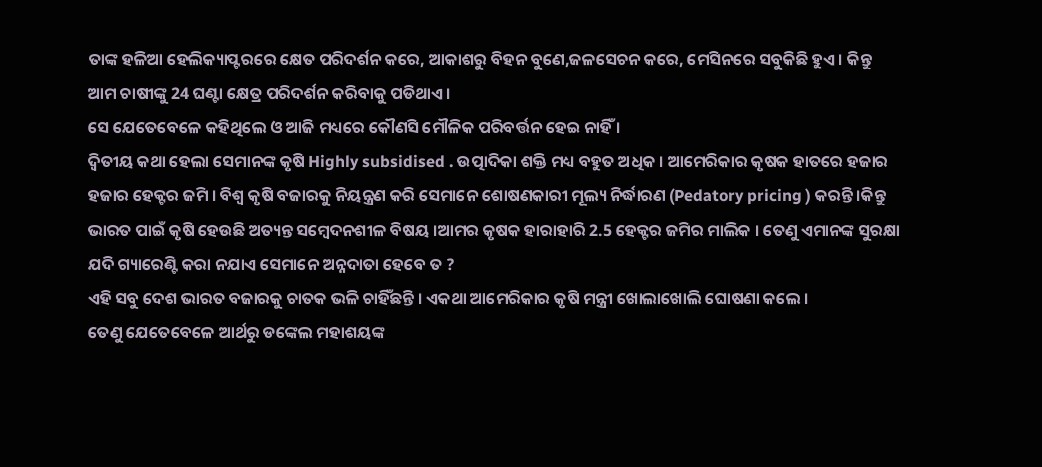ତାଙ୍କ ହଳିଆ ହେଲିକ୍ୟାପ୍ଟରରେ କ୍ଷେତ ପରିଦର୍ଶନ କରେ, ଆକାଶରୁ ବିହନ ବୁଣେ,ଜଳସେଚନ କରେ, ମେସିନରେ ସବୁକିଛି ହୁଏ । କିନ୍ତୁ ଆମ ଚାଷୀଙ୍କୁ 24 ଘଣ୍ଟା କ୍ଷେତ୍ର ପରିଦର୍ଶନ କରିବାକୁ ପଡିଥାଏ ।
ସେ ଯେତେବେଳେ କହିଥିଲେ ଓ ଆଜି ମଧ୍ୟରେ କୌଣସି ମୌଳିକ ପରିବର୍ତ୍ତନ ହେଇ ନାହିଁ ।
ଦ୍ୱିତୀୟ କଥା ହେଲା ସେମାନଙ୍କ କୃଷି Highly subsidised . ଉତ୍ପାଦିକା ଶକ୍ତି ମଧ୍ୟ ବହୁତ ଅଧିକ । ଆମେରିକାର କୃଷକ ହାତରେ ହଜାର ହଜାର ହେକ୍ଟର ଜମି । ବିଶ୍ୱ କୃଷି ବଜାରକୁ ନିୟନ୍ତ୍ରଣ କରି ସେମାନେ ଶୋଷଣକାରୀ ମୂଲ୍ୟ ନିର୍ଦ୍ଧାରଣ (Pedatory pricing ) କରନ୍ତି ।କିନ୍ତୁ ଭାରତ ପାଇଁ କୃଷି ହେଉଛି ଅତ୍ୟନ୍ତ ସମ୍ବେଦନଶୀଳ ବିଷୟ ।ଆମର କୃଷକ ହାରାହାରି 2.5 ହେକ୍ଟର ଜମିର ମାଲିକ । ତେଣୁ ଏମାନଙ୍କ ସୁରକ୍ଷା ଯଦି ଗ୍ୟାରେଣ୍ଟି କରା ନଯାଏ ସେମାନେ ଅନ୍ନଦାତା ହେବେ ତ ?
ଏହି ସବୁ ଦେଶ ଭାରତ ବଜାରକୁ ଚାତକ ଭଳି ଚାହିଁଛନ୍ତି । ଏକଥା ଆମେରିକାର କୃଷି ମନ୍ତ୍ରୀ ଖୋଲାଖୋଲି ଘୋଷଣା କଲେ ।
ତେଣୁ ଯେତେବେଳେ ଆର୍ଥରୁ ଡଙ୍କେଲ ମହାଶୟଙ୍କ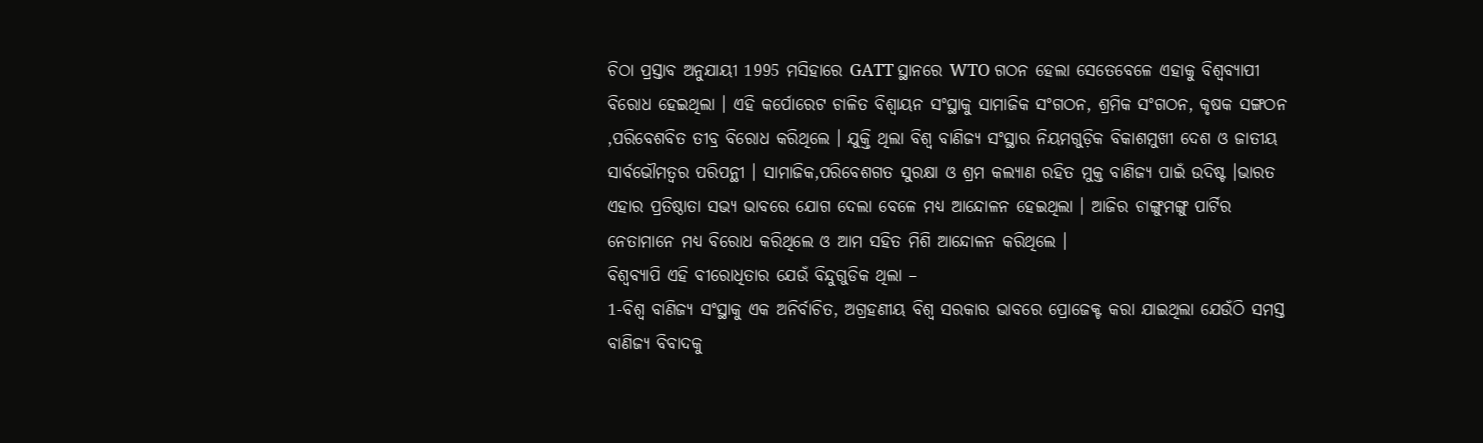ଚିଠା ପ୍ରସ୍ତାବ ଅନୁଯାୟୀ 1995 ମସିହାରେ GATT ସ୍ଥାନରେ WTO ଗଠନ ହେଲା ସେତେବେଳେ ଏହାକୁ ବିଶ୍ୱବ୍ୟାପୀ ବିରୋଧ ହେଇଥିଲା । ଏହି କର୍ପୋରେଟ ଚାଳିତ ବିଶ୍ବାୟନ ସଂସ୍ଥାକୁ ସାମାଜିକ ସଂଗଠନ, ଶ୍ରମିକ ସଂଗଠନ, କୃଷକ ସଙ୍ଗଠନ ,ପରିବେଶବିତ ତୀବ୍ର ବିରୋଧ କରିଥିଲେ । ଯୁକ୍ତି ଥିଲା ବିଶ୍ୱ ବାଣିଜ୍ୟ ସଂସ୍ଥାର ନିୟମଗୁଡ଼ିକ ବିକାଶମୁଖୀ ଦେଶ ଓ ଜାତୀୟ ସାର୍ବଭୌମତ୍ୱର ପରିପନ୍ଥୀ । ସାମାଜିକ,ପରିବେଶଗତ ସୁରକ୍ଷା ଓ ଶ୍ରମ କଲ୍ୟାଣ ରହିତ ମୁକ୍ତ ବାଣିଜ୍ୟ ପାଇଁ ଉଦିଷ୍ଟ ।ଭାରତ ଏହାର ପ୍ରତିଷ୍ଠାତା ସଭ୍ୟ ଭାବରେ ଯୋଗ ଦେଲା ବେଳେ ମଧ୍ୟ ଆନ୍ଦୋଳନ ହେଇଥିଲା । ଆଜିର ଚାଙ୍ଗୁମଙ୍ଗୁ ପାର୍ଟିର ନେତାମାନେ ମଧ୍ୟ ବିରୋଧ କରିଥିଲେ ଓ ଆମ ସହିତ ମିଶି ଆନ୍ଦୋଳନ କରିଥିଲେ ।
ବିଶ୍ୱବ୍ୟାପି ଏହି ବୀରୋଧିତାର ଯେଉଁ ବିନ୍ଦୁଗୁଡିକ ଥିଲା –
1-ବିଶ୍ଵ ବାଣିଜ୍ୟ ସଂସ୍ଥାକୁ ଏକ ଅନିର୍ବାଚିତ, ଅଗ୍ରହଣୀୟ ବିଶ୍ୱ ସରକାର ଭାବରେ ପ୍ରୋଜେକ୍ଟ କରା ଯାଇଥିଲା ଯେଉଁଠି ସମସ୍ତ ବାଣିଜ୍ୟ ବିବାଦକୁ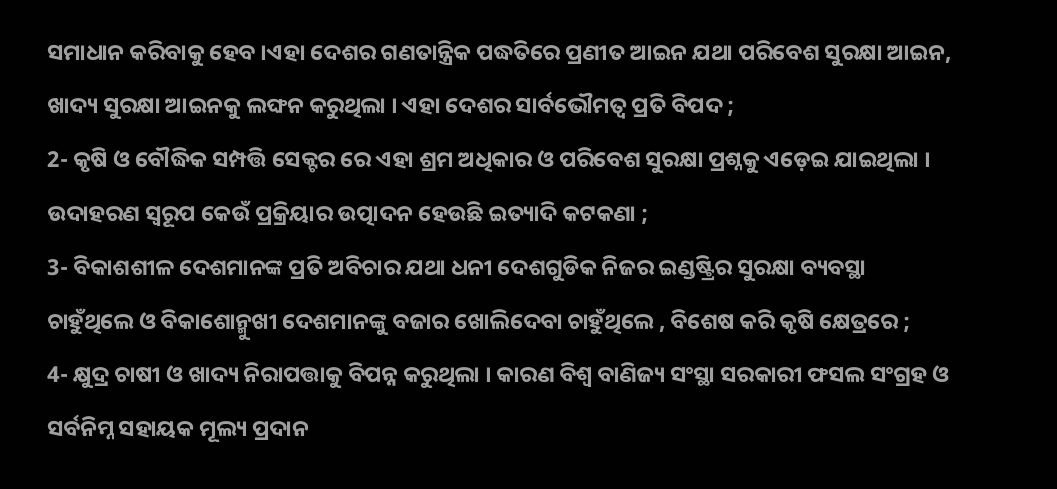ସମାଧାନ କରିବାକୁ ହେବ ।ଏହା ଦେଶର ଗଣତାନ୍ତ୍ରିକ ପଦ୍ଧତିରେ ପ୍ରଣୀତ ଆଇନ ଯଥା ପରିବେଶ ସୁରକ୍ଷା ଆଇନ, ଖାଦ୍ୟ ସୁରକ୍ଷା ଆଇନକୁ ଲଙ୍ଘନ କରୁଥିଲା । ଏହା ଦେଶର ସାର୍ବଭୌମତ୍ୱ ପ୍ରତି ବିପଦ ;
2- କୃଷି ଓ ବୌଦ୍ଧିକ ସମ୍ପତ୍ତି ସେକ୍ଟର ରେ ଏହା ଶ୍ରମ ଅଧିକାର ଓ ପରିବେଶ ସୁରକ୍ଷା ପ୍ରଶ୍ନକୁ ଏଡ଼େଇ ଯାଇଥିଲା । ଉଦାହରଣ ସ୍ଵରୂପ କେଉଁ ପ୍ରକ୍ରିୟାର ଉତ୍ପାଦନ ହେଉଛି ଇତ୍ୟାଦି କଟକଣା ;
3- ବିକାଶଶୀଳ ଦେଶମାନଙ୍କ ପ୍ରତି ଅବିଚାର ଯଥା ଧନୀ ଦେଶଗୁଡିକ ନିଜର ଇଣ୍ଡଷ୍ଟ୍ରିର ସୁରକ୍ଷା ବ୍ୟବସ୍ଥା ଚାହୁଁଥିଲେ ଓ ବିକାଶୋନ୍ମୁଖୀ ଦେଶମାନଙ୍କୁ ବଜାର ଖୋଲିଦେବା ଚାହୁଁଥିଲେ , ବିଶେଷ କରି କୃଷି କ୍ଷେତ୍ରରେ ;
4- କ୍ଷୁଦ୍ର ଚାଷୀ ଓ ଖାଦ୍ୟ ନିରାପତ୍ତାକୁ ବିପନ୍ନ କରୁଥିଲା । କାରଣ ବିଶ୍ୱ ବାଣିଜ୍ୟ ସଂସ୍ଥା ସରକାରୀ ଫସଲ ସଂଗ୍ରହ ଓ ସର୍ବନିମ୍ନ ସହାୟକ ମୂଲ୍ୟ ପ୍ରଦାନ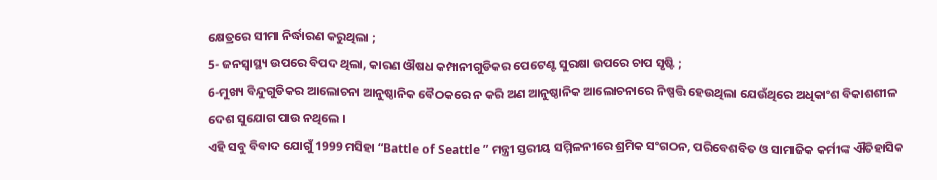କ୍ଷେତ୍ରରେ ସୀମା ନିର୍ଦ୍ଧାରଣ କରୁଥିଲା ;
5- ଜନସ୍ୱାସ୍ଥ୍ୟ ଉପରେ ବିପଦ ଥିଲା, କାରଣ ଔଷଧ କମ୍ପାନୀଗୁଡିକର ପେଟେଣ୍ଟ ସୁରକ୍ଷା ଉପରେ ଚାପ ସୃଷ୍ଟି ;
6-ମୁଖ୍ୟ ବିନ୍ଦୁଗୁଡିକର ଆଲୋଚନା ଆନୁଷ୍ଠାନିକ ବୈଠକରେ ନ କରି ଅଣ ଆନୁଷ୍ଠାନିକ ଆଲୋଚନାରେ ନିଷ୍ପତ୍ତି ହେଉଥିଲା ଯେଉଁଥିରେ ଅଧିକାଂଶ ବିକାଶଶୀଳ ଦେଶ ସୁଯୋଗ ପାଉ ନଥିଲେ ।
ଏହି ସବୁ ବିବାଦ ଯୋଗୁଁ 1999 ମସିହା “Battle of Seattle ” ମନ୍ତ୍ରୀ ସ୍ତରୀୟ ସମ୍ମିଳନୀରେ ଶ୍ରମିକ ସଂଗଠନ, ପରିବେଶବିତ ଓ ସାମାଜିକ କର୍ମୀଙ୍କ ଐତିହାସିକ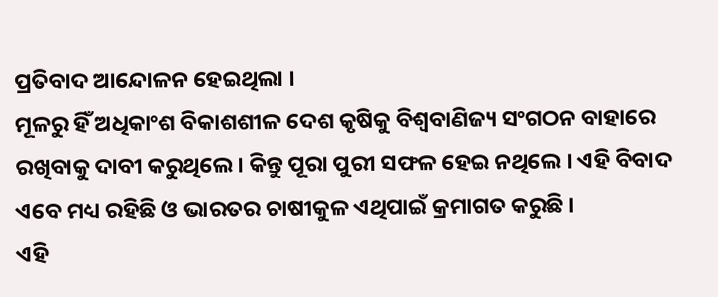ପ୍ରତିବାଦ ଆନ୍ଦୋଳନ ହେଇଥିଲା ।
ମୂଳରୁ ହିଁ ଅଧିକାଂଶ ବିକାଶଶୀଳ ଦେଶ କୃଷିକୁ ବିଶ୍ୱବାଣିଜ୍ୟ ସଂଗଠନ ବାହାରେ ରଖିବାକୁ ଦାବୀ କରୁଥିଲେ । କିନ୍ତୁ ପୂରା ପୁରୀ ସଫଳ ହେଇ ନଥିଲେ । ଏହି ବିବାଦ ଏବେ ମଧ୍ୟ ରହିଛି ଓ ଭାରତର ଚାଷୀକୁଳ ଏଥିପାଇଁ କ୍ରମାଗତ କରୁଛି ।
ଏହି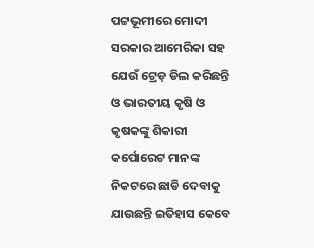ପଟ୍ଟଭୂମୀରେ ମୋଦୀ ସରକାର ଆମେରିକା ସହ ଯେଉଁ ଟ୍ରେଡ଼ ଡିଲ କରିଛନ୍ତି ଓ ଭାରତୀୟ କୃଷି ଓ କୃଷକଙ୍କୁ ଶିକାରୀ କର୍ପୋରେଟ ମାନଙ୍କ ନିକଟରେ ଛାଡି ଦେବାକୁ ଯାଉଛନ୍ତି ଇତିହାସ କେବେ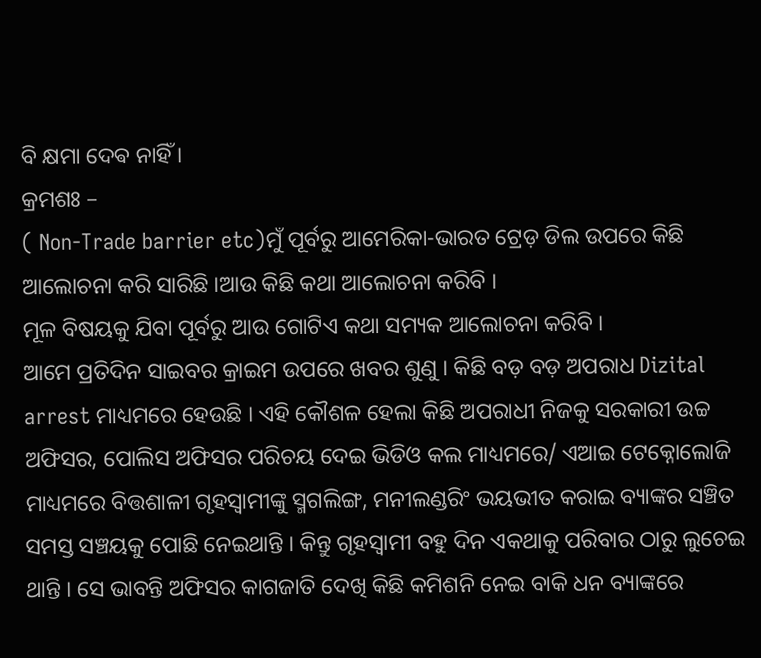ବି କ୍ଷମା ଦେଵ ନାହିଁ ।
କ୍ରମଶଃ –
( Non-Trade barrier etc)ମୁଁ ପୂର୍ବରୁ ଆମେରିକା-ଭାରତ ଟ୍ରେଡ଼ ଡିଲ ଉପରେ କିଛି ଆଲୋଚନା କରି ସାରିଛି ।ଆଉ କିଛି କଥା ଆଲୋଚନା କରିବି ।
ମୂଳ ବିଷୟକୁ ଯିବା ପୂର୍ବରୁ ଆଉ ଗୋଟିଏ କଥା ସମ୍ୟକ ଆଲୋଚନା କରିବି ।
ଆମେ ପ୍ରତିଦିନ ସାଇବର କ୍ରାଇମ ଉପରେ ଖବର ଶୁଣୁ । କିଛି ବଡ଼ ବଡ଼ ଅପରାଧ Dizital arrest ମାଧ୍ୟମରେ ହେଉଛି । ଏହି କୌଶଳ ହେଲା କିଛି ଅପରାଧୀ ନିଜକୁ ସରକାରୀ ଉଚ୍ଚ ଅଫିସର, ପୋଲିସ ଅଫିସର ପରିଚୟ ଦେଇ ଭିଡିଓ କଲ ମାଧ୍ୟମରେ/ ଏଆଇ ଟେକ୍ନୋଲୋଜି ମାଧ୍ୟମରେ ବିତ୍ତଶାଳୀ ଗୃହସ୍ୱାମୀଙ୍କୁ ସ୍ମଗଲିଙ୍ଗ, ମନୀଲଣ୍ଡରିଂ ଭୟଭୀତ କରାଇ ବ୍ୟାଙ୍କର ସଞ୍ଚିତ ସମସ୍ତ ସଞ୍ଚୟକୁ ପୋଛି ନେଇଥାନ୍ତି । କିନ୍ତୁ ଗୃହସ୍ୱାମୀ ବହୁ ଦିନ ଏକଥାକୁ ପରିବାର ଠାରୁ ଲୁଚେଇ ଥାନ୍ତି । ସେ ଭାବନ୍ତି ଅଫିସର କାଗଜାତି ଦେଖି କିଛି କମିଶନି ନେଇ ବାକି ଧନ ବ୍ୟାଙ୍କରେ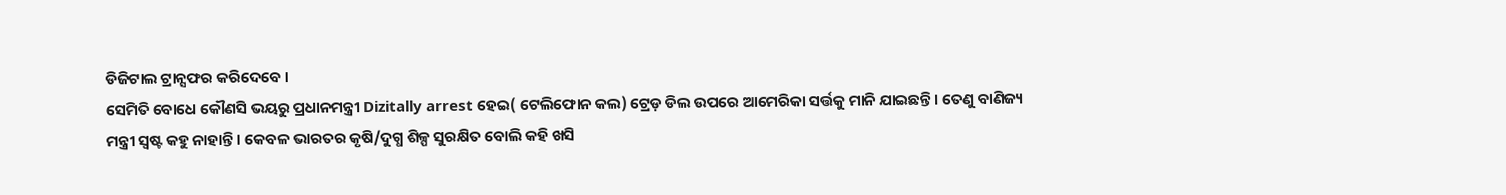ଡିଜିଟାଲ ଟ୍ରାନ୍ସଫର କରିଦେବେ ।
ସେମିତି ବୋଧେ କୌଣସି ଭୟରୁ ପ୍ରଧାନମନ୍ତ୍ରୀ Dizitally arrest ହେଇ( ଟେଲିଫୋନ କଲ) ଟ୍ରେଡ଼ ଡିଲ ଉପରେ ଆମେରିକା ସର୍ତ୍ତକୁ ମାନି ଯାଇଛନ୍ତି । ତେଣୁ ବାଣିଜ୍ୟ ମନ୍ତ୍ରୀ ସ୍ୱଷ୍ଟ କହୁ ନାହାନ୍ତି । କେବଳ ଭାରତର କୃଷି/ଦୁଗ୍ଧ ଶିଳ୍ପ ସୁରକ୍ଷିତ ବୋଲି କହି ଖସି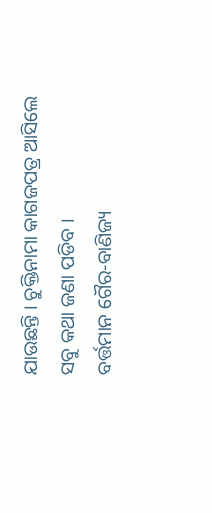ଯାଉଛନ୍ତି । ଚୁକ୍ତିନାମା କାଗଜପତ୍ର ଆସିଲେ ସବୁ କଥା ଜଣା ପଡିବ ।
ବର୍ତ୍ତମାନ ଗୈର-ବାଣିଜ୍ୟ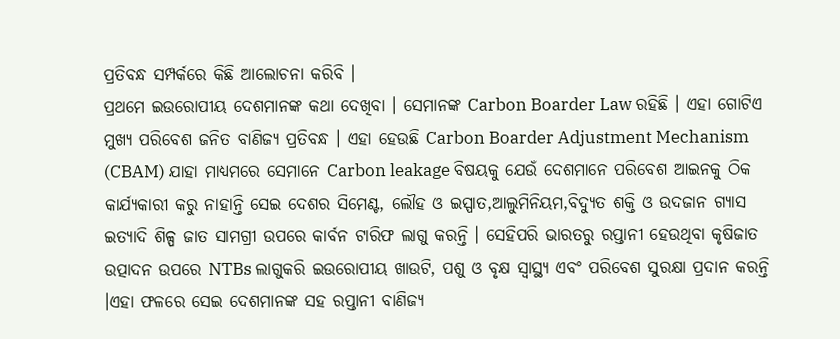ପ୍ରତିବନ୍ଧ ସମ୍ପର୍କରେ କିଛି ଆଲୋଚନା କରିବି ।
ପ୍ରଥମେ ଇଉରୋପୀୟ ଦେଶମାନଙ୍କ କଥା ଦେଖିବା । ସେମାନଙ୍କ Carbon Boarder Law ରହିଛି । ଏହା ଗୋଟିଏ ମୁଖ୍ୟ ପରିବେଶ ଜନିତ ବାଣିଜ୍ୟ ପ୍ରତିବନ୍ଧ । ଏହା ହେଉଛି Carbon Boarder Adjustment Mechanism (CBAM) ଯାହା ମାଧ୍ୟମରେ ସେମାନେ Carbon leakage ବିଷୟକୁ ଯେଉଁ ଦେଶମାନେ ପରିବେଶ ଆଇନକୁ ଠିକ କାର୍ଯ୍ୟକାରୀ କରୁ ନାହାନ୍ତି ସେଇ ଦେଶର ସିମେଣ୍ଟ, ଲୌହ ଓ ଇସ୍ପାତ,ଆଲୁମିନିୟମ,ବିଦ୍ୟୁତ ଶକ୍ତି ଓ ଉଦଜାନ ଗ୍ୟାସ ଇତ୍ୟାଦି ଶିଳ୍ପ ଜାତ ସାମଗ୍ରୀ ଉପରେ କାର୍ବନ ଟାରିଫ ଲାଗୁ କରନ୍ତି । ସେହିପରି ଭାରତରୁ ରପ୍ତାନୀ ହେଉଥିବା କୃଷିଜାତ ଉତ୍ପାଦନ ଉପରେ NTBs ଲାଗୁକରି ଇଉରୋପୀୟ ଖାଉଟି, ପଶୁ ଓ ବୃକ୍ଷ ସ୍ୱାସ୍ଥ୍ୟ ଏବଂ ପରିବେଶ ସୁରକ୍ଷା ପ୍ରଦାନ କରନ୍ତି ।ଏହା ଫଳରେ ସେଇ ଦେଶମାନଙ୍କ ସହ ରପ୍ତାନୀ ବାଣିଜ୍ୟ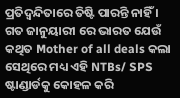ପ୍ରତିଦ୍ବନ୍ଦିତାରେ ତିଷ୍ଟି ପାରନ୍ତି ନାହିଁ । ଗତ ଜାନୁୟାରୀ ରେ ଭାରତ ଯେଉଁ କଥିତ Mother of all deals କଲା ସେଥିରେ ମଧ୍ୟ ଏହି NTBs/ SPS ଷ୍ଟାଣ୍ଡାର୍ଡକୁ କୋହଳ କରି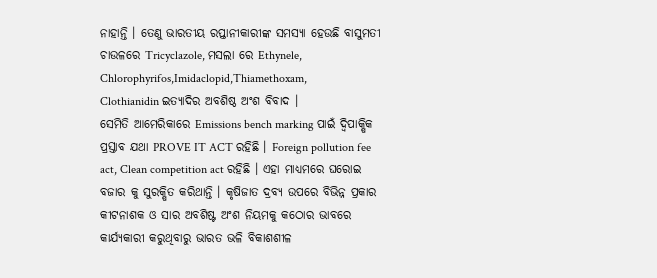ନାହାନ୍ତି । ତେଣୁ ଭାରତୀୟ ରପ୍ତାନୀକାରୀଙ୍କ ସମସ୍ୟା ହେଉଛି ବାସୁମତୀ ଚାଉଳରେ Tricyclazole, ମସଲା ରେ Ethynele, Chlorophyrifos,Imidaclopid,Thiamethoxam,
Clothianidin ଇତ୍ୟାଦିର ଅବଶିଷ୍ଠ ଅଂଶ ବିବାଦ ।
ସେମିତି ଆମେରିକାରେ Emissions bench marking ପାଇଁ ଦ୍ଵିପାକ୍ଷିକ ପ୍ରସ୍ତାବ ଯଥା PROVE IT ACT ରହିଛି । Foreign pollution fee act, Clean competition act ରହିଛି । ଏହା ମାଧ୍ୟମରେ ଘରୋଇ ବଜାର କୁ ସୁରକ୍ଷିତ କରିଥାନ୍ତି । କୃଷିଜାତ ଦ୍ରବ୍ଯ ଉପରେ ବିଭିନ୍ନ ପ୍ରକାର କୀଟନାଶକ ଓ ସାର ଅବଶିଷ୍ଟ ଅଂଶ ନିୟମକୁ କଠୋର ଭାବରେ କାର୍ଯ୍ୟକାରୀ କରୁଥିବାରୁ ଭାରତ ଭଳି ବିକାଶଶୀଳ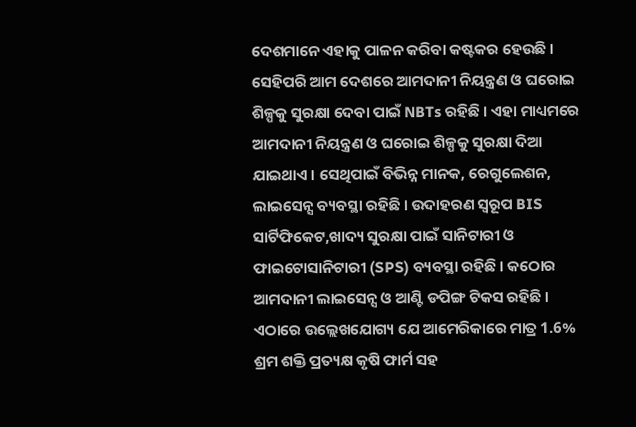ଦେଶମାନେ ଏହାକୁ ପାଳନ କରିବା କଷ୍ଟକର ହେଉଛି ।
ସେହିପରି ଆମ ଦେଶରେ ଆମଦାନୀ ନିୟନ୍ତ୍ରଣ ଓ ଘରୋଇ ଶିଳ୍ପକୁ ସୁରକ୍ଷା ଦେବା ପାଇଁ NBTs ରହିଛି । ଏହା ମାଧ୍ୟମରେ ଆମଦାନୀ ନିୟନ୍ତ୍ରଣ ଓ ଘରୋଇ ଶିଳ୍ପକୁ ସୁରକ୍ଷା ଦିଆ ଯାଇଥାଏ । ସେଥିପାଇଁ ବିଭିନ୍ନ ମାନକ, ରେଗୁଲେଶନ, ଲାଇସେନ୍ସ ବ୍ୟବସ୍ଥା ରହିଛି । ଉଦାହରଣ ସ୍ୱରୂପ BIS ସାର୍ଟିଫିକେଟ,ଖାଦ୍ୟ ସୁରକ୍ଷା ପାଇଁ ସାନିଟାରୀ ଓ ଫାଇଟୋସାନିଟାରୀ (SPS) ବ୍ୟବସ୍ଥା ରହିଛି । କଠୋର ଆମଦାନୀ ଲାଇସେନ୍ସ ଓ ଆଣ୍ଟି ଡପିଙ୍ଗ ଟିକସ ରହିଛି ।
ଏଠାରେ ଉଲ୍ଲେଖଯୋଗ୍ୟ ଯେ ଆମେରିକାରେ ମାତ୍ର 1.6% ଶ୍ରମ ଶକ୍ତି ପ୍ରତ୍ୟକ୍ଷ କୃଷି ଫାର୍ମ ସହ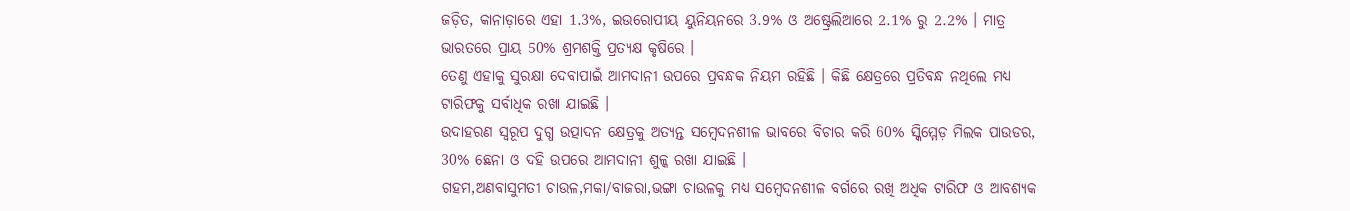ଜଡ଼ିତ, କାନାଡ଼ାରେ ଏହା 1.3%, ଇଉରୋପୀୟ ୟୁନିୟନରେ 3.9% ଓ ଅଷ୍ଟ୍ରେଲିଆରେ 2.1% ରୁ 2.2% । ମାତ୍ର ଭାରତରେ ପ୍ରାୟ 50% ଶ୍ରମଶକ୍ତି ପ୍ରତ୍ୟକ୍ଷ କୃଷିରେ ।
ତେଣୁ ଏହାକୁ ସୁରକ୍ଷା ଦେବାପାଇଁ ଆମଦାନୀ ଉପରେ ପ୍ରବନ୍ଧକ ନିୟମ ରହିଛି । କିଛି କ୍ଷେତ୍ରରେ ପ୍ରତିବନ୍ଧ ନଥିଲେ ମଧ୍ୟ ଟାରିଫକୁ ସର୍ବାଧିକ ରଖା ଯାଇଛି ।
ଉଦାହରଣ ସ୍ଵରୂପ ଦୁଗ୍ଧ ଉତ୍ପାଦନ କ୍ଷେତ୍ରକୁ ଅତ୍ୟନ୍ତ ସମ୍ବେଦନଶୀଳ ଭାବରେ ବିଚାର କରି 60% ସ୍କିମ୍ମେଡ଼ ମିଲକ ପାଉଡର, 30% ଛେନା ଓ ଦହି ଉପରେ ଆମଦାନୀ ଶୁଳ୍କ ରଖା ଯାଇଛି ।
ଗହମ,ଅଣବାସୁମତୀ ଚାଉଳ,ମକା/ବାଜରା,ଭଙ୍ଗା ଚାଉଳକୁ ମଧ୍ୟ ସମ୍ବେଦନଶୀଳ ବର୍ଗରେ ରଖି ଅଧିକ ଟାରିଫ ଓ ଆବଶ୍ୟକ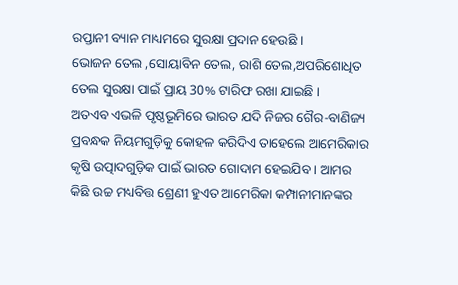ରପ୍ତାନୀ ବ୍ୟାନ ମାଧ୍ୟମରେ ସୁରକ୍ଷା ପ୍ରଦାନ ହେଉଛି ।
ଭୋଜନ ତେଲ ,ସୋୟାବିନ ତେଲ, ରାଶି ତେଲ,ଅପରିଶୋଧିତ ତେଲ ସୁରକ୍ଷା ପାଇଁ ପ୍ରାୟ 30% ଟାରିଫ ରଖା ଯାଇଛି ।
ଅତଏବ ଏଭଳି ପୃଷ୍ଠଭୂମିରେ ଭାରତ ଯଦି ନିଜର ଗୈର-ବାଣିଜ୍ୟ ପ୍ରବନ୍ଧକ ନିୟମଗୁଡ଼ିକୁ କୋହଳ କରିଦିଏ ତାହେଲେ ଆମେରିକାର କୃଷି ଉତ୍ପାଦଗୁଡ଼ିକ ପାଇଁ ଭାରତ ଗୋଦାମ ହେଇଯିବ । ଆମର କିଛି ଉଚ୍ଚ ମଧ୍ୟବିତ୍ତ ଶ୍ରେଣୀ ହୁଏତ ଆମେରିକା କମ୍ପାନୀମାନଙ୍କର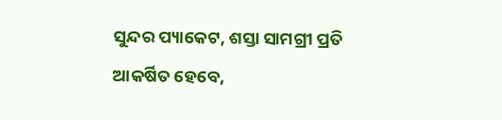ସୁନ୍ଦର ପ୍ୟାକେଟ, ଶସ୍ତା ସାମଗ୍ରୀ ପ୍ରତି ଆକର୍ଷିତ ହେବେ,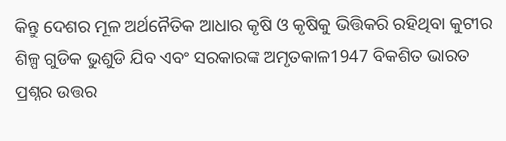କିନ୍ତୁ ଦେଶର ମୂଳ ଅର୍ଥନୈତିକ ଆଧାର କୃଷି ଓ କୃଷିକୁ ଭିତ୍ତିକରି ରହିଥିବା କୁଟୀର ଶିଳ୍ପ ଗୁଡିକ ଭୁଶୁଡି ଯିବ ଏବଂ ସରକାରଙ୍କ ଅମୃତକାଳ1947 ବିକଶିତ ଭାରତ ପ୍ରଶ୍ନର ଉତ୍ତର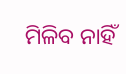ମିଳିବ ନାହିଁ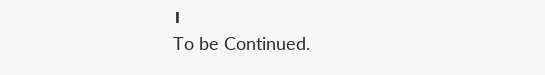।
To be Continued.